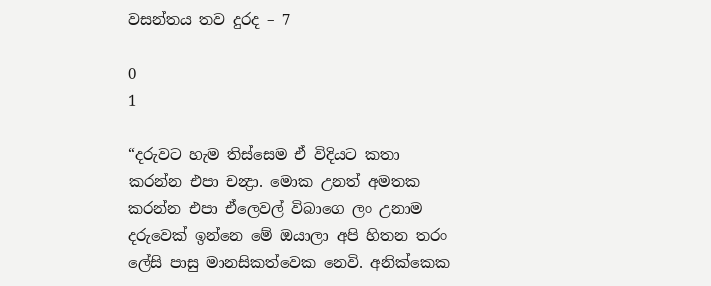වසන්තය තව දුරද – 7

0
1

“දරුවට හැම තිස්සෙම ඒ විදියට කතා කරන්න එපා චන්‍ද්‍රා. මොක උනත් අමතක කරන්න එපා ඒලෙවල් විබාගෙ ලං උනාම දරුවෙක් ඉන්නෙ මේ ඔයාලා අපි හිතන තරං ලේසි පාසු මානසිකත්වෙක නෙවි. අනික්කෙක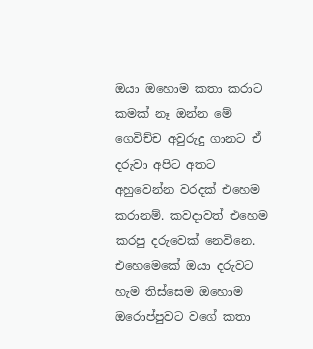ඔයා ඔහොම කතා කරාට කමක් නෑ ඔන්න මේ ගෙවිච්ච අවුරුදු ගානට ඒ දරුවා අපිට අතට අහුවෙන්න වරදක් එහෙම කරානම්. කවදාවත් එහෙම කරපු දරුවෙක් නෙවිනෙ. එහෙමෙකේ ඔයා දරුවට හැම තිස්සෙම ඔහොම ඔරොප්පුවට වගේ කතා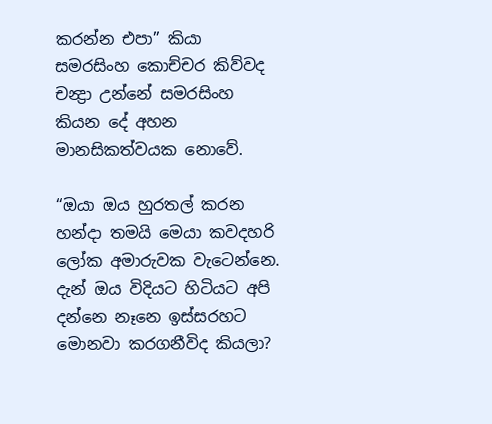කරන්න එපා” කියා සමරසිංහ කොච්චර කිව්වද චන්‍ද්‍රා උන්නේ සමරසිංහ කියන දේ අහන මානසිකත්වයක නොවේ.

“ඔයා ඔය හුරතල් කරන හන්දා තමයි මෙයා කවදහරි ලෝක අමාරුවක වැටෙන්නෙ. දැන් ඔය විදියට හිටියට අපි දන්නෙ නෑනෙ ඉස්සරහට මොනවා කරගනීවිද කියලා?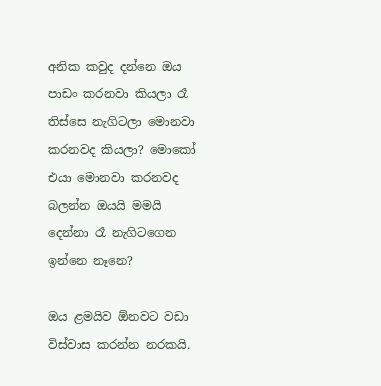අනික කවුද දන්නෙ ඔය පාඩං කරනවා කියලා රෑ තිස්සෙ නැගිටලා මොනවා කරනවද කියලා? මොකෝ එයා මොනවා කරනවද බලන්න ඔයයි මමයි දෙන්නා රෑ නැගිටගෙන ඉන්නෙ නෑනෙ?

ඔය ළමයිව ඕනවට වඩා විස්වාස කරන්න නරකයි.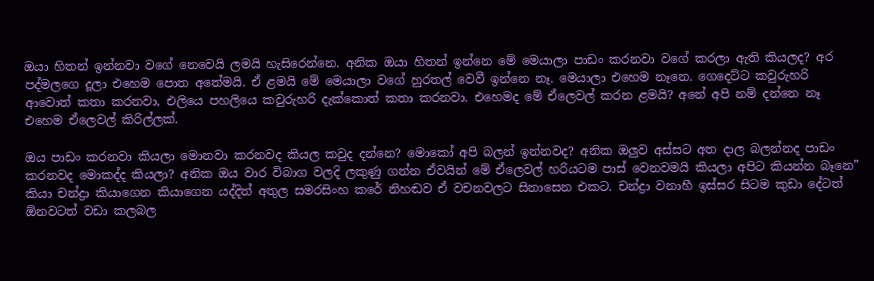ඔයා හිතන් ඉන්නවා වගේ නෙවෙයි ලමයි හැසිරෙන්නෙ. අනික ඔයා හිතන් ඉන්නෙ මේ මෙයාලා පාඩං කරනවා වගේ කරලා ඇති කියලද? අර පද්මලගෙ දූලා එහෙම පොත අතේමයි. ඒ ළමයි මේ මෙයාලා වගේ හුරතල් වෙවී ඉන්නෙ නෑ. මෙයාලා එහෙම නෑනෙ. ගෙදෙට්ට කවුරුහරි ආවොත් කතා කරනවා, එලියෙ පහලියෙ කවුරුහරි දැක්කොත් කතා කරනවා. එහෙමද මේ ඒලෙවල් කරන ළමයි? අනේ අපි නම් දන්නෙ නෑ එහෙම ඒලෙවල් කිරිල්ලක්.

ඔය පාඩං කරනවා කියලා මොනවා කරනවද කියල කවුද දන්නෙ? මොකෝ අපි බලන් ඉන්නවද? අනික ඔලුව අස්සට අත දාල බලන්නද පාඩං කරනවද මොකද්ද කියලා? අනික ඔය වාර විබාග වලදි ලකුණු ගන්න ඒවයින් මේ ඒලෙවල් හරියටම පාස් වෙනවමයි කියලා අපිට කියන්න බෑනෙ” කියා චන්ද්‍රා කියාගෙන කියාගෙන යද්දිත් අතුල සමරසිංහ කරේ නිහඬව ඒ වචනවලට සිනාසෙන එකට. චන්ද්‍රා වනාහී ඉස්සර සිටම කුඩා දේටත් ඕනවටත් වඩා කලබල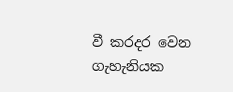වී කරදර වෙන ගැහැනියක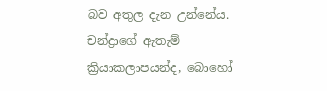බව අතුල දැන උන්නේය. චන්ද්‍රාගේ ඇතැම් ක්‍රියාකලාපයන්ද, බොහෝ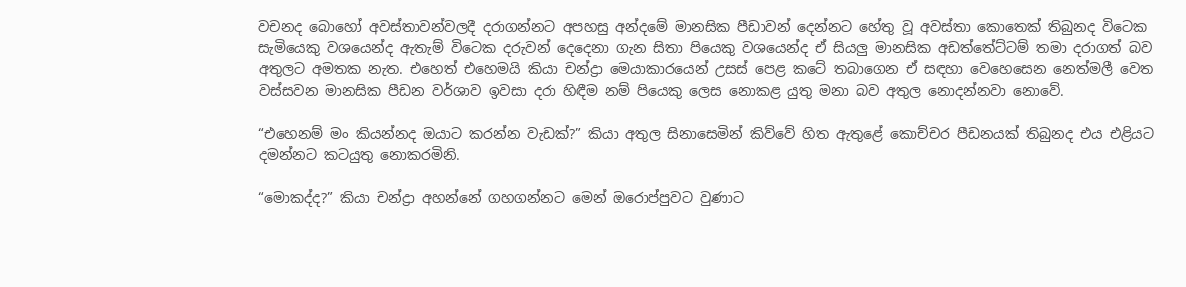වචනද බොහෝ අවස්තාවන්වලදී දරාගන්නට අපහසු අන්දමේ මානසික පීඩාවන් දෙන්නට හේතු වූ අවස්තා කොතෙක් තිබුනද විටෙක සැමියෙකු වශයෙන්ද ඇතැම් විටෙක දරුවන් දෙදෙනා ගැන සිතා පියෙකු වශයෙන්ද ඒ සියලු මානසික අඩත්තේට්ටම් තමා දරාගත් බව අතුලට අමතක නැත. එහෙත් එහෙමයි කියා චන්ද්‍රා මෙයාකාරයෙන් උසස් පෙළ කටේ තබාගෙන ඒ සඳහා වෙහෙසෙන නෙත්මලී වෙත වස්සවන මානසික පීඩන වර්ශාව ඉවසා දරා හිඳීම නම් පියෙකු ලෙස නොකළ යුතු මනා බව අතුල නොදන්නවා නොවේ.

“එහෙනම් මං කියන්නද ඔයාට කරන්න වැඩක්?” කියා අතුල සිනාසෙමින් කිව්වේ හිත ඇතුළේ කොච්චර පීඩනයක් තිබුනද එය එළියට දමන්නට කටයුතු නොකරමිනි.

“මොකද්ද?” කියා චන්ද්‍රා අහන්නේ ගහගන්නට මෙන් ඔරොප්පුවට වුණාට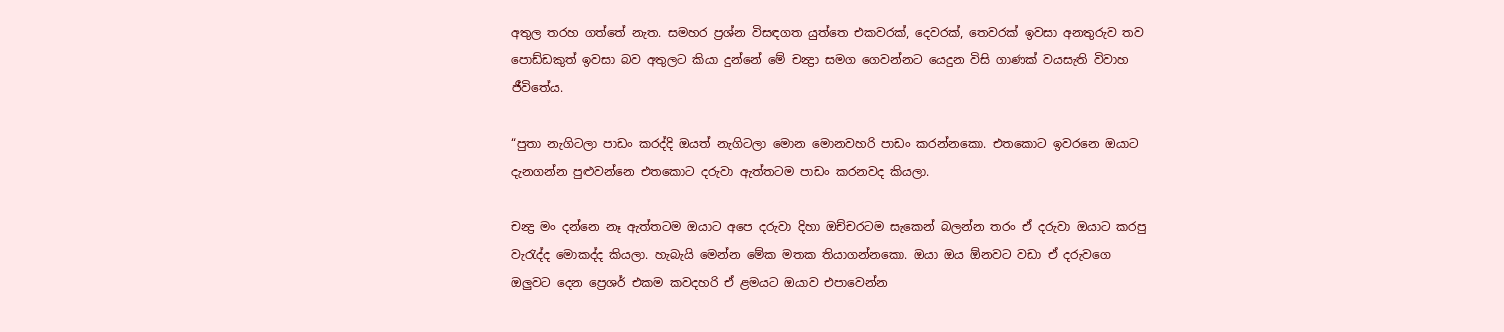අතුල තරහ ගත්තේ නැත. සමහර ප්‍රශ්න විසඳගත යුත්තෙ එකවරක්, දෙවරක්, තෙවරක් ඉවසා අනතුරුව තව පොඩ්ඩකුත් ඉවසා බව අතුලට කියා දුන්නේ මේ චන්‍ද්‍රා සමග ගෙවන්නට යෙදුන විසි ගාණක් වයසැති විවාහ ජීවිතේය.

“පුතා නැගිටලා පාඩං කරද්දි ඔයත් නැගිටලා මොන මොනවහරි පාඩං කරන්නකො. එතකොට ඉවරනෙ ඔයාට දැනගන්න පුළුවන්නෙ එතකොට දරුවා ඇත්තටම පාඩං කරනවද කියලා.

චන්‍ද්‍ර මං දන්නෙ නෑ ඇත්තටම ඔයාට අපෙ දරුවා දිහා ඔච්චරටම සැකෙන් බලන්න තරං ඒ දරුවා ඔයාට කරපු වැරැද්ද මොකද්ද කියලා. හැබැයි මෙන්න මේක මතක තියාගන්නකො. ඔයා ඔය ඕනවට වඩා ඒ දරුවගෙ ඔලුවට දෙන ප්‍රෙශර් එකම කවදහරි ඒ ළමයට ඔයාව එපාවෙන්න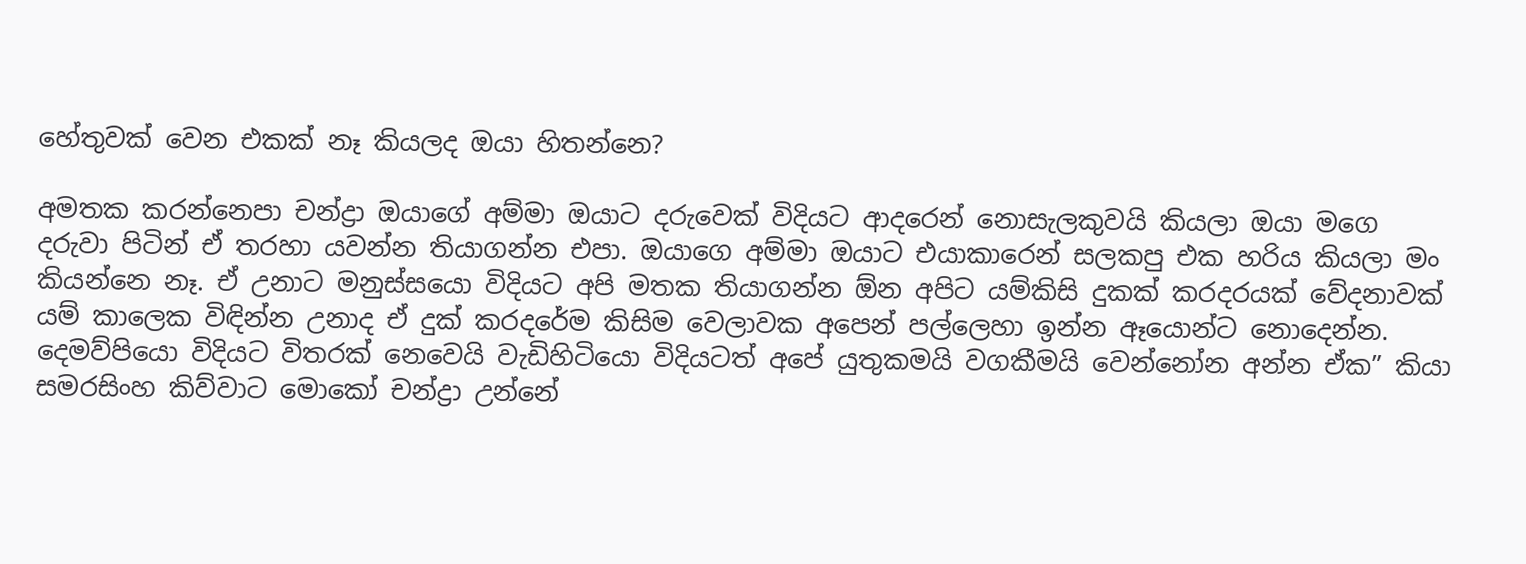හේතුවක් වෙන එකක් නෑ කියලද ඔයා හිතන්නෙ?

අමතක කරන්නෙපා චන්ද්‍රා ඔයාගේ අම්මා ඔයාට දරුවෙක් විදියට ආදරෙන් නොසැලකුවයි කියලා ඔයා මගෙ දරුවා පිටින් ඒ තරහා යවන්න තියාගන්න එපා. ඔයාගෙ අම්මා ඔයාට එයාකාරෙන් සලකපු එක හරිය කියලා මං කියන්නෙ නෑ. ඒ උනාට මනුස්සයො විදියට අපි මතක තියාගන්න ඕන අපිට යම්කිසි දුකක් කරදරයක් වේදනාවක් යම් කාලෙක විඳින්න උනාද ඒ දුක් කරදරේම කිසිම වෙලාවක අපෙන් පල්ලෙහා ඉන්න ඈයොන්ට නොදෙන්න. දෙමව්පියො විදියට විතරක් නෙවෙයි වැඩිහිටියො විදියටත් අපේ යුතුකමයි වගකීමයි වෙන්නෝන අන්න ඒක” කියා සමරසිංහ කිව්වාට මොකෝ චන්ද්‍රා උන්නේ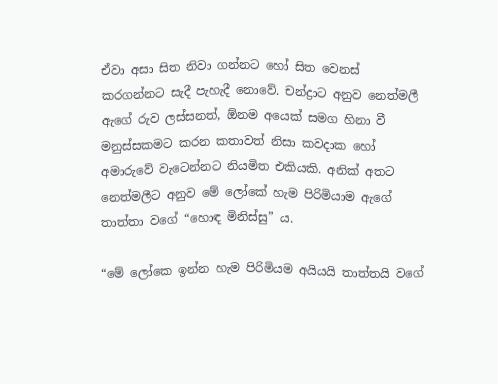ඒවා අසා සිත නිවා ගන්නට හෝ සිත වෙනස් කරගන්නට සැදී පැහැදී නොවේ. චන්ද්‍රාට අනුව නෙත්මලී ඇගේ රුව ලස්සනත්, ඕනම අයෙක් සමග හිනා වී මනුස්සකමට කරන කතාවත් නිසා කවදාක හෝ අමාරුවේ වැටෙන්නට නියමිත එකියකි. අනික් අතට නෙත්මලීට අනුව මේ ලෝකේ හැම පිරිමියාම ඇගේ තාත්තා වගේ “හොඳ මිනිස්සු” ය.

“මේ ලෝකෙ ඉන්න හැම පිරිමියම අයියයි තාත්තයි වගේ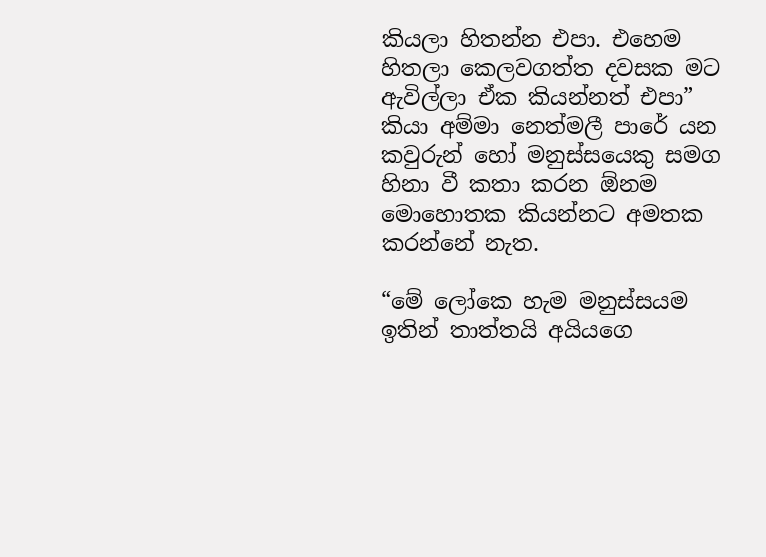කියලා හිතන්න එපා. එහෙම හිතලා කෙලවගත්ත දවසක මට ඇවිල්ලා ඒක කියන්නත් එපා” කියා අම්මා නෙත්මලී පාරේ යන කවුරුන් හෝ මනුස්සයෙකු සමග හිනා වී කතා කරන ඕනම මොහොතක කියන්නට අමතක කරන්නේ නැත.

“මේ ලෝකෙ හැම මනුස්සයම ඉතින් තාත්තයි අයියගෙ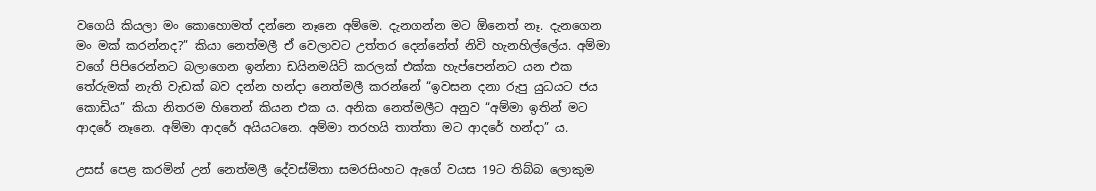වගෙයි කියලා මං කොහොමත් දන්නෙ නෑනෙ අම්මෙ. දැනගන්න මට ඕනෙත් නෑ. දැනගෙන මං මක් කරන්නද?” කියා නෙත්මලී ඒ වෙලාවට උත්තර දෙන්නේත් නිවි හැනහිල්ලේය. අම්මා වගේ පිපිරෙන්නට බලාගෙන ඉන්නා ඩයිනමයිට් කරලක් එක්ක හැප්පෙන්නට යන එක තේරුමක් නැති වැඩක් බව දන්න හන්දා නෙත්මලී කරන්නේ “ඉවසන දනා රුපු යුධයට ජය කොඩිය” කියා නිතරම හිතෙන් කියන එක ය. අනික නෙත්මලීට අනුව “අම්මා ඉතින් මට ආදරේ නෑනෙ. අම්මා ආදරේ අයියටනෙ. අම්මා තරහයි තාත්තා මට ආදරේ හන්දා” ය.

උසස් පෙළ කරමින් උන් නෙත්මලී දේවස්මිතා සමරසිංහට ඇගේ වයස 19ට තිබ්බ ලොකුම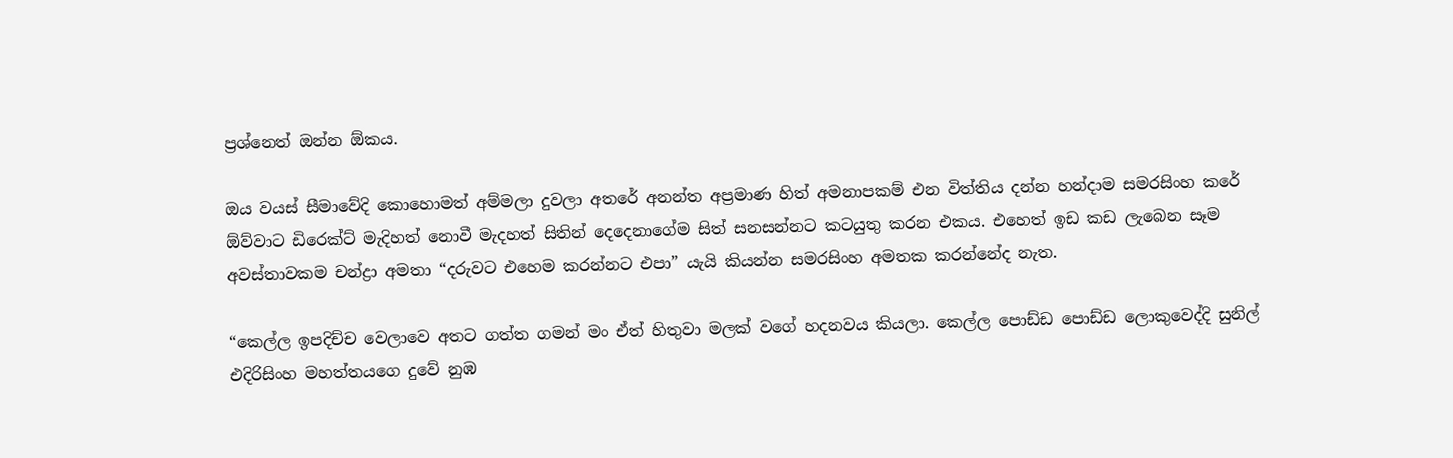ප්‍රශ්නෙත් ඔන්න ඕකය.

ඔය වයස් සීමාවේදි කොහොමත් අම්මලා දුවලා අතරේ අනන්ත අප්‍රමාණ හිත් අමනාපකම් එන විත්තිය දන්න හන්දාම සමරසිංහ කරේ ඕව්වාට ඩිරෙක්ට් මැදිහත් නොවී මැදහත් සිතින් දෙදෙනාගේම සිත් සනසන්නට කටයුතු කරන එකය. එහෙත් ඉඩ කඩ ලැබෙන සෑම අවස්තාවකම චන්ද්‍රා අමතා “දරුවට එහෙම කරන්නට එපා” යැයි කියන්න සමරසිංහ අමතක කරන්නේද නැත.

“කෙල්ල ඉපදිච්ච වෙලාවෙ අතට ගත්ත ගමන් මං ඒත් හිතුවා මලක් වගේ හදනවය කියලා. කෙල්ල පොඩ්ඩ පොඩ්ඩ ලොකුවෙද්දි සුනිල් එදිරිසිංහ මහත්තයගෙ දුවේ නුඹ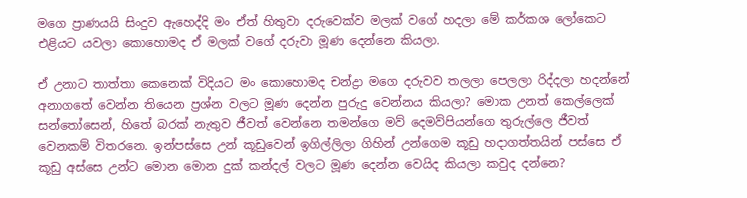මගෙ ප්‍රාණයයි සිංදුව ඇහෙද්දි මං ඒත් හිතුවා දරුවෙක්ව මලක් වගේ හදලා මේ කර්කශ ලෝකෙට එළියට යවලා කොහොමද ඒ මලක් වගේ දරුවා මූණ දෙන්නෙ කියලා.

ඒ උනාට තාත්තා කෙනෙක් විදියට මං කොහොමද චන්ද්‍රා මගෙ දරුවව තලලා පෙලලා රිද්දලා හදන්නේ අනාගතේ වෙන්න තියෙන ප්‍රශ්න වලට මූණ දෙන්න පුරුදු වෙන්නය කියලා? මොක උනත් කෙල්ලෙක් සන්තෝසෙන්, හිතේ බරක් නැතුව ජීවත් වෙන්නෙ තමන්ගෙ මව් දෙමව්පියන්ගෙ තුරුල්ලෙ ජීවත් වෙනකම් විතරනෙ. ඉන්පස්සෙ උන් කූඩුවෙන් ඉගිල්ලිලා ගිහින් උන්ගෙම කූඩු හදාගත්තයින් පස්සෙ ඒ කූඩු අස්සෙ උන්ට මොන මොන දුක් කන්දල් වලට මූණ දෙන්න වෙයිද කියලා කවුද දන්නෙ?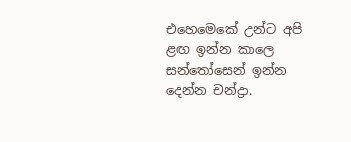එහෙමෙකේ උන්ට අපි ළඟ ඉන්න කාලෙ සන්තෝසෙන් ඉන්න දෙන්න චන්ද්‍රා.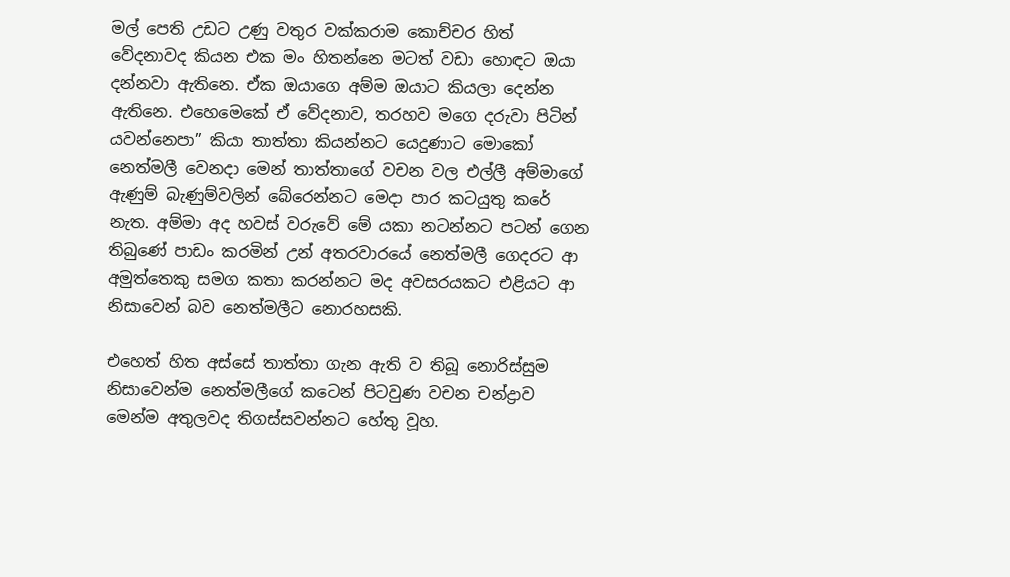මල් පෙති උඩට උණු වතුර වක්කරාම කොච්චර හිත් වේදනාවද කියන එක මං හිතන්නෙ මටත් වඩා හොඳට ඔයා දන්නවා ඇතිනෙ. ඒක ඔයාගෙ අම්ම ඔයාට කියලා දෙන්න ඇතිනෙ. එහෙමෙකේ ඒ වේදනාව, තරහව මගෙ දරුවා පිටින් යවන්නෙපා” කියා තාත්තා කියන්නට යෙදුණාට මොකෝ නෙත්මලී වෙනදා මෙන් තාත්තාගේ වචන වල එල්ලී අම්මාගේ ඇණුම් බැණුම්වලින් බේරෙන්නට මෙදා පාර කටයුතු කරේ නැත. අම්මා අද හවස් වරුවේ මේ යකා නටන්නට පටන් ගෙන තිබුණේ පාඩං කරමින් උන් අතරවාරයේ නෙත්මලී ගෙදරට ආ අමුත්තෙකු සමග කතා කරන්නට මද අවසරයකට එළියට ආ නිසාවෙන් බව නෙත්මලීට නොරහසකි.

එහෙත් හිත අස්සේ තාත්තා ගැන ඇති ව තිබූ නොරිස්සුම නිසාවෙන්ම නෙත්මලීගේ කටෙන් පිටවුණ වචන චන්ද්‍රාව මෙන්ම අතුලවද තිගස්සවන්නට හේතු වූහ.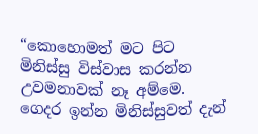“කොහොමත් මට පිට මිනිස්සු විස්වාස කරන්න උවමනාවක් නෑ අම්මෙ. ගෙදර ඉන්න මිනිස්සුවත් දැන්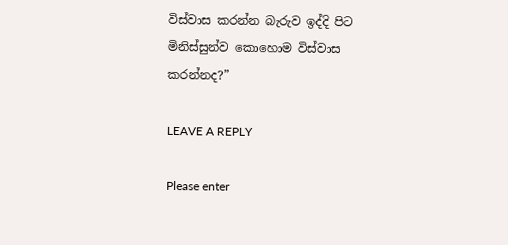විස්වාස කරන්න බැරුව ඉද්දි පිට මිනිස්සුන්ව කොහොම විස්වාස කරන්නද?”

LEAVE A REPLY

Please enter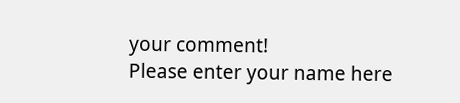your comment!
Please enter your name here